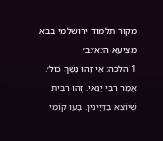מקור תלמוד ירושלמי בבא מציעא ה׳:א׳:ב׳
1 הלכה: אֵי זֶהוּ נֶשֶׁךְ כול׳. אָמַר רִבִּי יַנַּאי. זֶהוּ רִבִּית שֶׁיוֹצֵא בַדַּיָינִין. בָּעוּ קוֹמֵי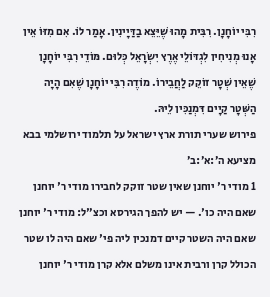רִבִּי יוֹחָנָן. רִבִּית מָהוּ שֶׁיֵּצֵא בַדַּיָינִין. אָמַר לוֹ. אִם מִזּוֹ אֵין אָנוּ מְנִיחִין לִגְדּוֹלֵי אֶרֶץ יִשְׂרָאֵל כְּלוּם. מּוֹדֵי רִבִּי יוֹחָנָן שֶׁאֵין שְׁטָר זוֹקֵק לַחֲבֵירוֹ. מוֹדֶה רִבִּי יוֹחָנָן שֶׁאִם הָיָה הַשְּׁטָר קַיָים דִּמְנַכִּין לֵיהּ.
פירוש שערי תורת ארץ ישראל על תלמוד ירושלמי בבא מציעא ה׳:א׳:ב׳
1 מודי ר' יוחנן שאין שטר זוקק לחבירו מודי ר' יוחנן שאם היה כו'. — יש להפך הגירסא וכצ"ל: מודי ר' יוחנן שאם היה השטר קיים דמנכין ליה פי' שאם היה לו שטר הכולל קרן ורבית אינו משלם אלא קרן מודי ר' יוחנן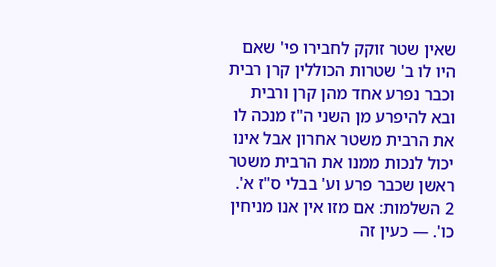שאין שטר זוקק לחבירו פי' שאם היו לו ב' שטרות הכוללין קרן רבית וכבר נפרע אחד מהן קרן ורבית ובא להיפרע מן השני ה"ז מנכה לו את הרבית משטר אחרון אבל אינו יכול לנכות ממנו את הרבית משטר ראשן שכבר פרע וע' בבלי ס"ז א'.
2 השלמות: אם מזו אין אנו מניחין כו'. — כעין זה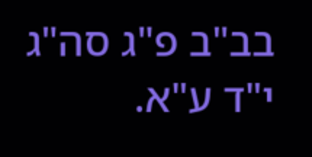בב"ב פ"ג סה"ג י"ד ע"א.